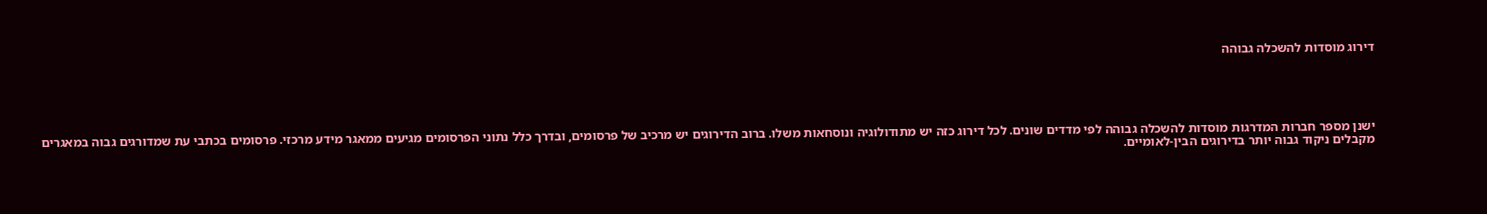דירוג מוסדות להשכלה גבוהה





ישנן מספר חברות המדרגות מוסדות להשכלה גבוהה לפי מדדים שונים. לכל דירוג כזה יש מתודולוגיה ונוסחאות משלו. ברוב הדירוגים יש מרכיב של פרסומים, ובדרך כלל נתוני הפרסומים מגיעים ממאגר מידע מרכזי. פרסומים בכתבי עת שמדורגים גבוה במאגרים מקבלים ניקוד גבוה יותר בדירוגים הבין-לאומיים.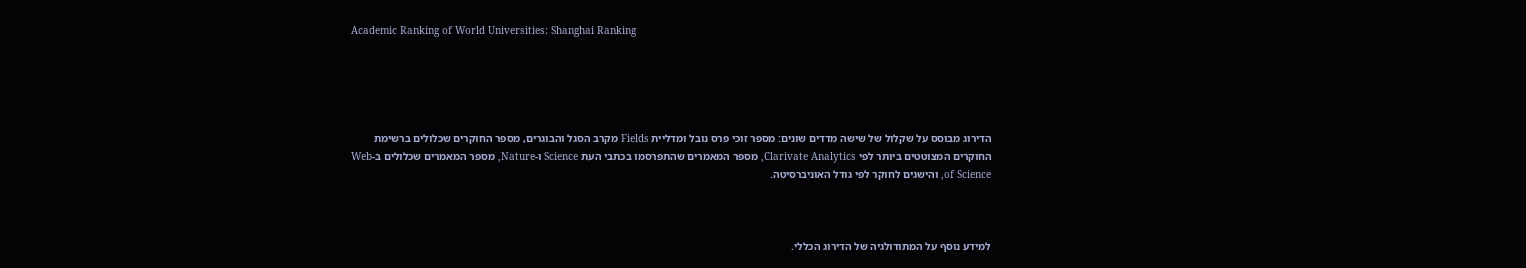Academic Ranking of World Universities: Shanghai Ranking





הדירוג מבוסס על שקלול של שישה מדדים שונים: מספר זוכי פרס נובל ומדליית Fields מקרב הסגל והבוגרים, מספר החוקרים שכלולים ברשימת החוקרים המצוטטים ביותר לפי Clarivate Analytics, מספר המאמרים שהתפרסמו בכתבי העת Science ו-Nature, מספר המאמרים שכלולים ב-Web of Science, והישגים לחוקר לפי גודל האוניברסיטה.



למידע נוסף על המתודולגיה של הדירוג הכללי.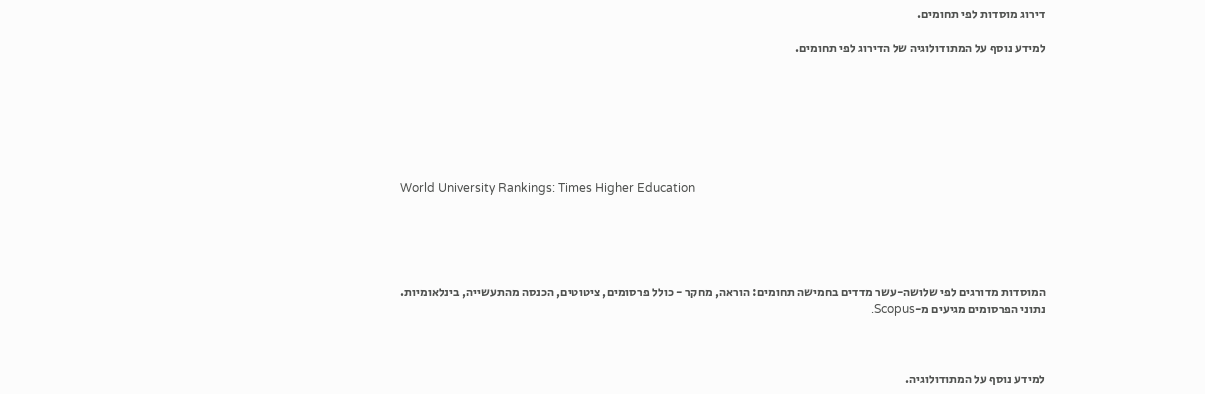דירוג מוסדות לפי תחומים.

למידע נוסף על המתודולוגיה של הדירוג לפי תחומים.







World University Rankings: Times Higher Education





המוסדות מדורגים לפי שלושה-עשר מדדים בחמישה תחומים: הוראה, מחקר - כולל פרסומים, ציטוטים, הכנסה מהתעשייה, בינלאומיות. נתוני הפרסומים מגיעים מ-Scopus.



למידע נוסף על המתודולוגיה.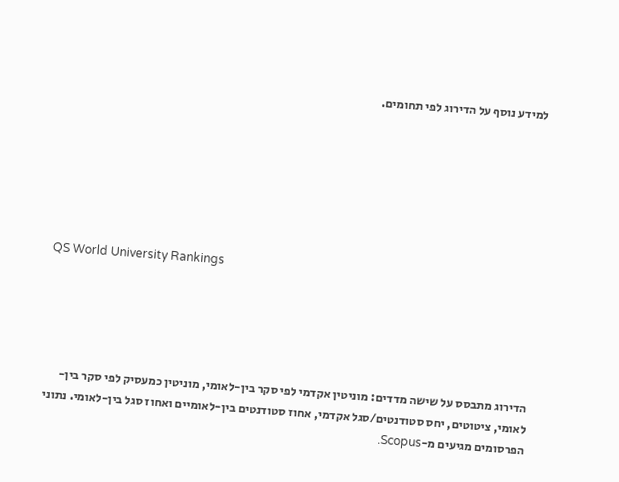למידע נוסף על הדירוג לפי תחומים.







QS World University Rankings





הדירוג מתבסס על שישה מדדים: מוניטין אקדמי לפי סקר בין-לאומי, מוניטין כמעסיק לפי סקר בין-לאומי, ציטוטים, יחס סטודנטים/סגל אקדמי, אחוז סטודנטים בין-לאומיים ואחוז סגל בין-לאומי. נתוני הפרסומים מגיעים מ-Scopus.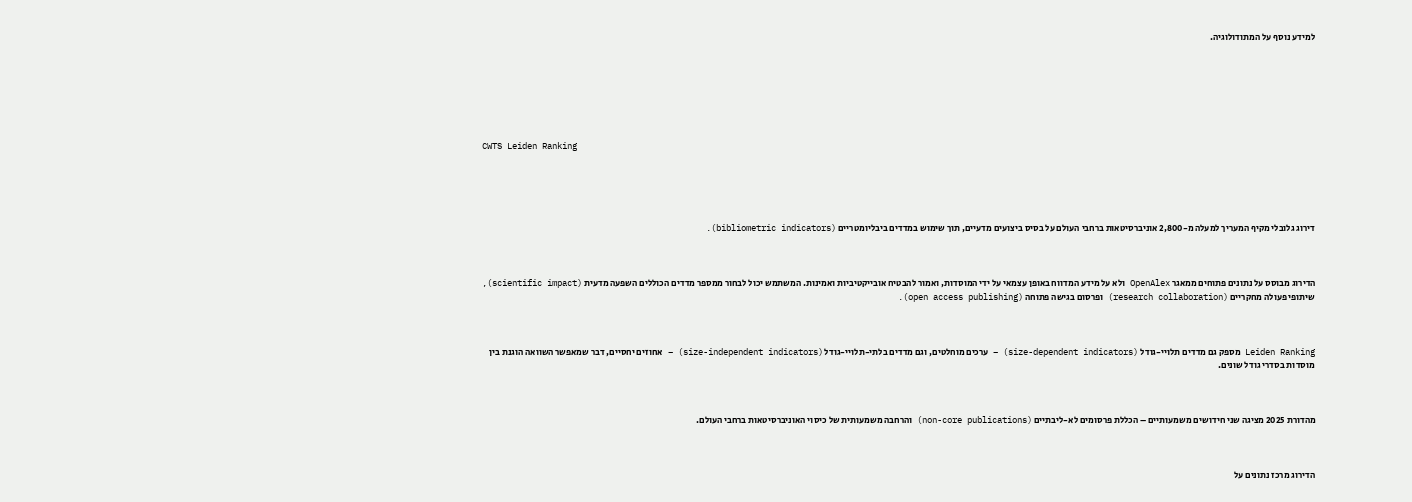למידע נוסף על המתודולוגיה.







CWTS Leiden Ranking





דירוג גלובלי מקיף המעריך למעלה מ-2,800 אוניברסיטאות ברחבי העולם על בסיס ביצועים מדעיים, תוך שימוש במדדים ביבליומטריים (bibliometric indicators).



הדירוג מבוסס על נתונים פתוחים ממאגר OpenAlex ולא על מידע המדווח באופן עצמאי על ידי המוסדות, ואמור להבטיח אובייקטיביות ואמינות. המשתמש יכול לבחור ממספר מדדים הכוללים השפעה מדעית (scientific impact), שיתופי פעולה מחקריים (research collaboration) ופרסום בגישה פתוחה (open access publishing).



Leiden Ranking מספק גם מדדים תלויי-גודל (size-dependent indicators) – ערכים מוחלטים, וגם מדדים בלתי-תלויי-גודל (size-independent indicators) – אחוזים יחסיים, דבר שמאפשר השוואה הוגנת בין מוסדות בסדרי גודל שונים.



מהדורת 2025 מציגה שני חידושים משמעותיים – הכללת פרסומים לא-ליבתיים (non-core publications) והרחבה משמעותית של כיסוי האוניברסיטאות ברחבי העולם.



הדירוג מרכז נתונים על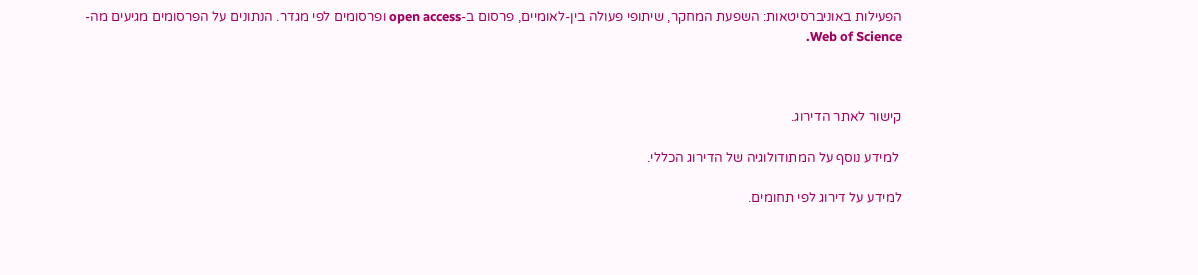הפעילות באוניברסיטאות: השפעת המחקר, שיתופי פעולה בין-לאומיים, פרסום ב-open access ופרסומים לפי מגדר. הנתונים על הפרסומים מגיעים מה-Web of Science.



קישור לאתר הדירוג.

 למידע נוסף על המתודולוגיה של הדירוג הכללי.

למידע על דירוג לפי תחומים.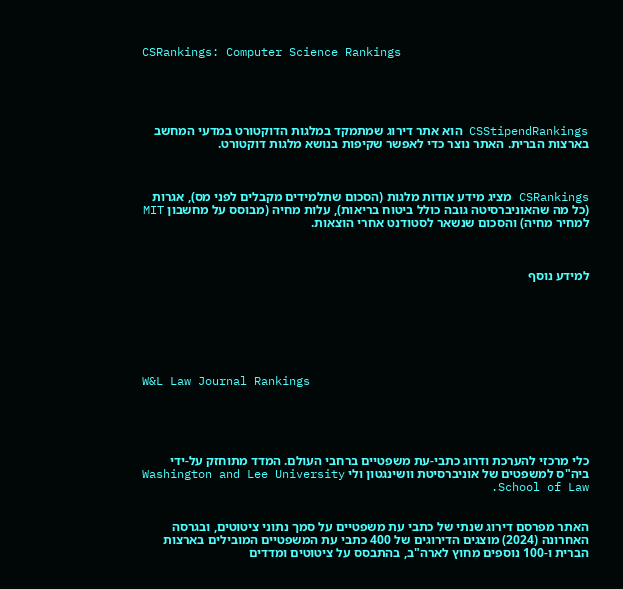CSRankings: Computer Science Rankings





CSStipendRankings הוא אתר דירוג שמתמקד במלגות הדוקטורט במדעי המחשב בארצות הברית. האתר נוצר כדי לאפשר שקיפות בנושא מלגות דוקטורט.



CSRankings מציג מידע אודות מלגות (הסכום שתלמידים מקבלים לפני מס), אגרות (כל מה שהאוניברסיטה גובה כולל ביטוח בריאות), עלות מחיה (מבוסס על מחשבון MIT למחיר מחיה) והסכום שנשאר לסטודנט אחרי הוצאות.



למידע נוסף







W&L Law Journal Rankings





כלי מרכזי להערכת ודרוג כתבי-עת משפטיים ברחבי העולם. המדד מתוחזק על-ידי ביה"ס למשפטים של אוניברסיטת וושינגטון ולי Washington and Lee University School of Law.


האתר מפרסם דירוג שנתי של כתבי עת משפטיים על סמך נתוני ציטוטים, ובגרסה האחרונה (2024) מוצגים הדירוגים של 400 כתבי עת המשפטיים המובילים בארצות הברית ו-100 נוספים מחוץ לארה"ב, בהתבסס על ציטוטים ומדדים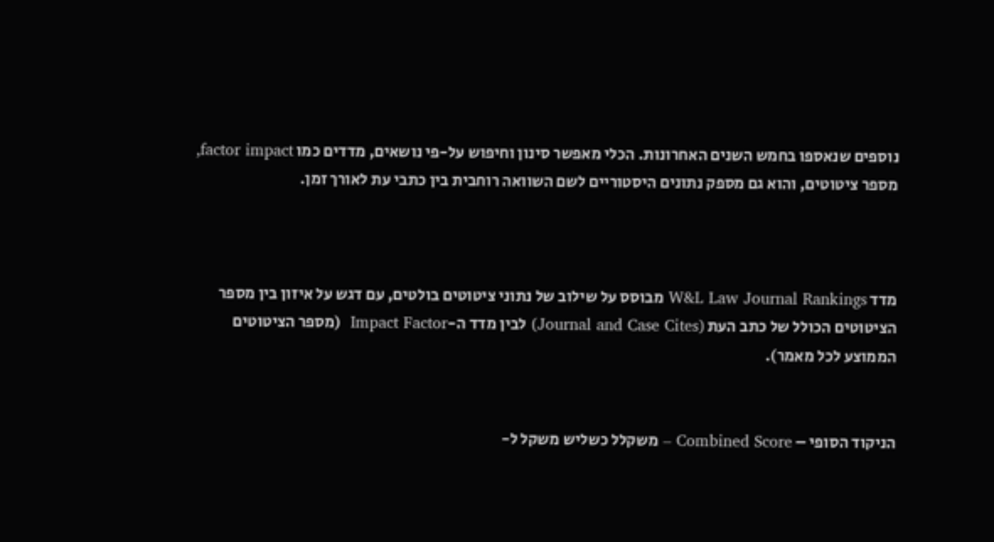נוספים שנאספו בחמש השנים האחרונות. הכלי מאפשר סינון וחיפוש על-פי נושאים, מדדים כמו factor impact, מספר ציטוטים, והוא גם מספק נתונים היסטוריים לשם השוואה רוחבית בין כתבי עת לאורך זמן.



מדד W&L Law Journal Rankings מבוסס על שילוב של נתוני ציטוטים בולטים, עם דגש על איזון בין מספר הציטוטים הכולל של כתב העת (Journal and Case Cites) לבין מדד ה-Impact Factor  (מספר הציטוטים הממוצע לכל מאמר).


הניקוד הסופי – Combined Score – משקלל כשליש משקל ל-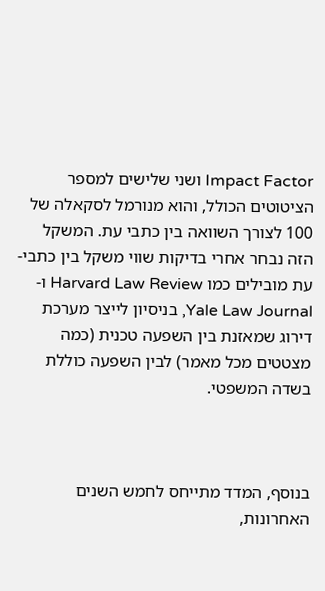Impact Factor ושני שלישים למספר הציטוטים הכולל, והוא מנורמל לסקאלה של 100 לצורך השוואה בין כתבי עת. המשקל הזה נבחר אחרי בדיקות שווי משקל בין כתבי-עת מובילים כמו Harvard Law Review ו-Yale Law Journal, בניסיון לייצר מערכת דירוג שמאזנת בין השפעה טכנית (כמה מצטטים מכל מאמר) לבין השפעה כוללת בשדה המשפטי.



בנוסף, המדד מתייחס לחמש השנים האחרונות,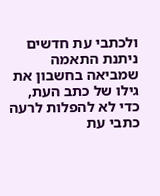ולכתבי עת חדשים ניתנת התאמה שמביאה בחשבון את גילו של כתב העת, כדי לא להפלות לרעה כתבי עת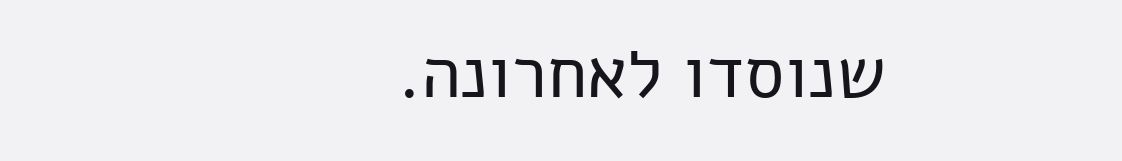שנוסדו לאחרונה.